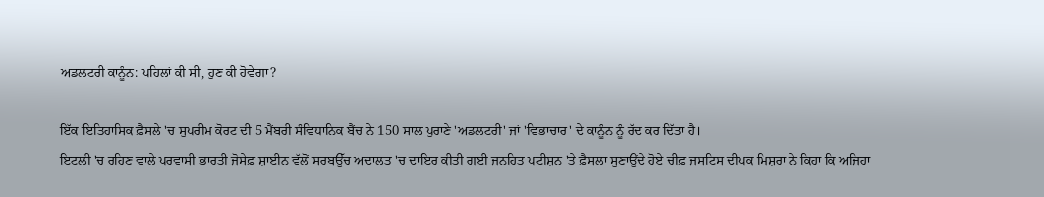ਅਡਲਟਰੀ ਕਾਨੂੰਨ: ਪਹਿਲਾਂ ਕੀ ਸੀ, ਹੁਣ ਕੀ ਹੋਵੇਗਾ?

ਇੱਕ ਇਤਿਹਾਸਿਕ ਫ਼ੈਸਲੇ 'ਚ ਸੁਪਰੀਮ ਕੋਰਟ ਦੀ 5 ਮੈਂਬਰੀ ਸੰਵਿਧਾਨਿਕ ਬੈਂਚ ਨੇ 150 ਸਾਲ ਪੁਰਾਣੇ 'ਅਡਲਟਰੀ' ਜਾਂ 'ਵਿਭਾਚਾਰ' ਦੇ ਕਾਨੂੰਨ ਨੂੰ ਰੱਦ ਕਰ ਦਿੱਤਾ ਹੈ।
ਇਟਲੀ 'ਚ ਰਹਿਣ ਵਾਲੇ ਪਰਵਾਸੀ ਭਾਰਤੀ ਜੋਸੇਫ਼ ਸ਼ਾਈਨ ਵੱਲੋਂ ਸਰਬਉੱਚ ਅਦਾਲਤ 'ਚ ਦਾਇਰ ਕੀਤੀ ਗਈ ਜਨਹਿਤ ਪਟੀਸ਼ਨ 'ਤੇ ਫ਼ੈਸਲਾ ਸੁਣਾਉਂਦੇ ਹੋਏ ਚੀਫ਼ ਜਸਟਿਸ ਦੀਪਕ ਮਿਸ਼ਰਾ ਨੇ ਕਿਹਾ ਕਿ ਅਜਿਹਾ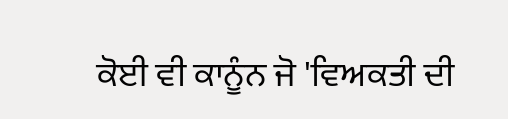ਕੋਈ ਵੀ ਕਾਨੂੰਨ ਜੋ 'ਵਿਅਕਤੀ ਦੀ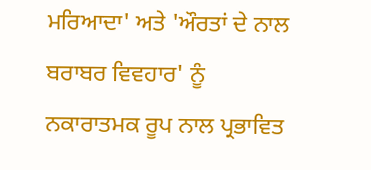ਮਰਿਆਦਾ' ਅਤੇ 'ਔਰਤਾਂ ਦੇ ਨਾਲ ਬਰਾਬਰ ਵਿਵਹਾਰ' ਨੂੰ ਨਕਾਰਾਤਮਕ ਰੂਪ ਨਾਲ ਪ੍ਰਭਾਵਿਤ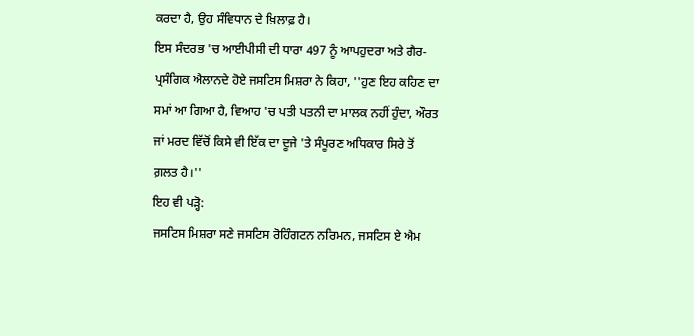ਕਰਦਾ ਹੈ, ਉਹ ਸੰਵਿਧਾਨ ਦੇ ਖ਼ਿਲਾਫ਼ ਹੈ।
ਇਸ ਸੰਦਰਭ 'ਚ ਆਈਪੀਸੀ ਦੀ ਧਾਰਾ 497 ਨੂੰ ਆਪਹੁਦਰਾ ਅਤੇ ਗੈਰ-ਪ੍ਰਸੰਗਿਕ ਐਲਾਨਦੇ ਹੋਏ ਜਸਟਿਸ ਮਿਸ਼ਰਾ ਨੇ ਕਿਹਾ, ''ਹੁਣ ਇਹ ਕਹਿਣ ਦਾ ਸਮਾਂ ਆ ਗਿਆ ਹੈ, ਵਿਆਹ 'ਚ ਪਤੀ ਪਤਨੀ ਦਾ ਮਾਲਕ ਨਹੀਂ ਹੁੰਦਾ, ਔਰਤ ਜਾਂ ਮਰਦ ਵਿੱਚੋਂ ਕਿਸੇ ਵੀ ਇੱਕ ਦਾ ਦੂਜੇ 'ਤੇ ਸੰਪੂਰਣ ਅਧਿਕਾਰ ਸਿਰੇ ਤੋਂ ਗ਼ਲਤ ਹੈ।''
ਇਹ ਵੀ ਪੜ੍ਹੋ:
ਜਸਟਿਸ ਮਿਸ਼ਰਾ ਸਣੇ ਜਸਟਿਸ ਰੋਹਿੰਗਟਨ ਨਰਿਮਨ, ਜਸਟਿਸ ਏ ਐਮ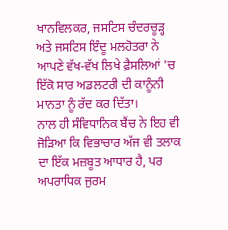ਖਾਨਵਿਲਕਰ, ਜਸਟਿਸ ਚੰਦਰਚੂੜ੍ਹ ਅਤੇ ਜਸਟਿਸ ਇੰਦੂ ਮਲਹੋਤਰਾ ਨੇ ਆਪਣੇ ਵੱਖ-ਵੱਖ ਲਿਖੇ ਫ਼ੈਸਲਿਆਂ 'ਚ ਇੱਕੋ ਸਾਰ ਅਡਲਟਰੀ ਦੀ ਕਾਨੂੰਨੀ ਮਾਨਤਾ ਨੂੰ ਰੱਦ ਕਰ ਦਿੱਤਾ।
ਨਾਲ ਹੀ ਸੰਵਿਧਾਨਿਕ ਬੈਂਚ ਨੇ ਇਹ ਵੀ ਜੋੜਿਆ ਕਿ ਵਿਭਾਚਾਰ ਅੱਜ ਵੀ ਤਲਾਕ ਦਾ ਇੱਕ ਮਜ਼ਬੂਤ ਆਧਾਰ ਹੈ, ਪਰ ਅਪਰਾਧਿਕ ਜੁਰਮ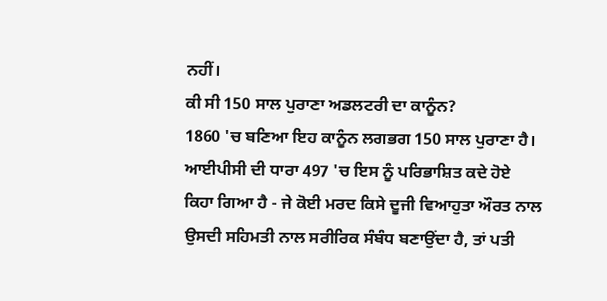ਨਹੀਂ।
ਕੀ ਸੀ 150 ਸਾਲ ਪੁਰਾਣਾ ਅਡਲਟਰੀ ਦਾ ਕਾਨੂੰਨ?
1860 'ਚ ਬਣਿਆ ਇਹ ਕਾਨੂੰਨ ਲਗਭਗ 150 ਸਾਲ ਪੁਰਾਣਾ ਹੈ। ਆਈਪੀਸੀ ਦੀ ਧਾਰਾ 497 'ਚ ਇਸ ਨੂੰ ਪਰਿਭਾਸ਼ਿਤ ਕਦੇ ਹੋਏ ਕਿਹਾ ਗਿਆ ਹੈ - ਜੇ ਕੋਈ ਮਰਦ ਕਿਸੇ ਦੂਜੀ ਵਿਆਹੁਤਾ ਔਰਤ ਨਾਲ ਉਸਦੀ ਸਹਿਮਤੀ ਨਾਲ ਸਰੀਰਿਕ ਸੰਬੰਧ ਬਣਾਉਂਦਾ ਹੈ, ਤਾਂ ਪਤੀ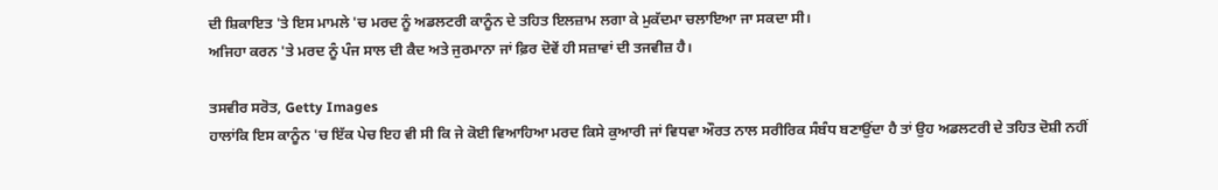ਦੀ ਸ਼ਿਕਾਇਤ 'ਤੇ ਇਸ ਮਾਮਲੇ 'ਚ ਮਰਦ ਨੂੰ ਅਡਲਟਰੀ ਕਾਨੂੰਨ ਦੇ ਤਹਿਤ ਇਲਜ਼ਾਮ ਲਗਾ ਕੇ ਮੁਕੱਦਮਾ ਚਲਾਇਆ ਜਾ ਸਕਦਾ ਸੀ।
ਅਜਿਹਾ ਕਰਨ 'ਤੇ ਮਰਦ ਨੂੰ ਪੰਜ ਸਾਲ ਦੀ ਕੈਦ ਅਤੇ ਜੁਰਮਾਨਾ ਜਾਂ ਫ਼ਿਰ ਦੋਵੇਂ ਹੀ ਸਜ਼ਾਵਾਂ ਦੀ ਤਜਵੀਜ਼ ਹੈ।

ਤਸਵੀਰ ਸਰੋਤ, Getty Images
ਹਾਲਾਂਕਿ ਇਸ ਕਾਨੂੰਨ 'ਚ ਇੱਕ ਪੇਚ ਇਹ ਵੀ ਸੀ ਕਿ ਜੇ ਕੋਈ ਵਿਆਹਿਆ ਮਰਦ ਕਿਸੇ ਕੁਆਰੀ ਜਾਂ ਵਿਧਵਾ ਔਰਤ ਨਾਲ ਸਰੀਰਿਕ ਸੰਬੰਧ ਬਣਾਉਂਦਾ ਹੈ ਤਾਂ ਉਹ ਅਡਲਟਰੀ ਦੇ ਤਹਿਤ ਦੋਸ਼ੀ ਨਹੀਂ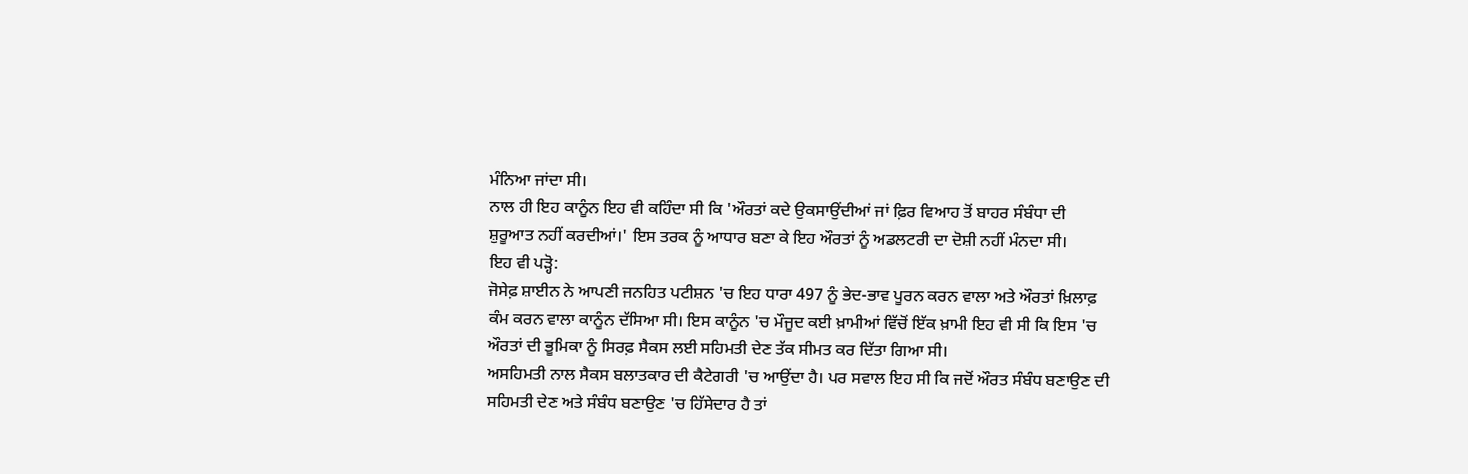ਮੰਨਿਆ ਜਾਂਦਾ ਸੀ।
ਨਾਲ ਹੀ ਇਹ ਕਾਨੂੰਨ ਇਹ ਵੀ ਕਹਿੰਦਾ ਸੀ ਕਿ 'ਔਰਤਾਂ ਕਦੇ ਉਕਸਾਉਂਦੀਆਂ ਜਾਂ ਫ਼ਿਰ ਵਿਆਹ ਤੋਂ ਬਾਹਰ ਸੰਬੰਧਾ ਦੀ ਸ਼ੁਰੂਆਤ ਨਹੀਂ ਕਰਦੀਆਂ।' ਇਸ ਤਰਕ ਨੂੰ ਆਧਾਰ ਬਣਾ ਕੇ ਇਹ ਔਰਤਾਂ ਨੂੰ ਅਡਲਟਰੀ ਦਾ ਦੋਸ਼ੀ ਨਹੀਂ ਮੰਨਦਾ ਸੀ।
ਇਹ ਵੀ ਪੜ੍ਹੋ:
ਜੋਸੇਫ਼ ਸ਼ਾਈਨ ਨੇ ਆਪਣੀ ਜਨਹਿਤ ਪਟੀਸ਼ਨ 'ਚ ਇਹ ਧਾਰਾ 497 ਨੂੰ ਭੇਦ-ਭਾਵ ਪੂਰਨ ਕਰਨ ਵਾਲਾ ਅਤੇ ਔਰਤਾਂ ਖ਼ਿਲਾਫ਼ ਕੰਮ ਕਰਨ ਵਾਲਾ ਕਾਨੂੰਨ ਦੱਸਿਆ ਸੀ। ਇਸ ਕਾਨੂੰਨ 'ਚ ਮੌਜੂਦ ਕਈ ਖ਼ਾਮੀਆਂ ਵਿੱਚੋਂ ਇੱਕ ਖ਼ਾਮੀ ਇਹ ਵੀ ਸੀ ਕਿ ਇਸ 'ਚ ਔਰਤਾਂ ਦੀ ਭੂਮਿਕਾ ਨੂੰ ਸਿਰਫ਼ ਸੈਕਸ ਲਈ ਸਹਿਮਤੀ ਦੇਣ ਤੱਕ ਸੀਮਤ ਕਰ ਦਿੱਤਾ ਗਿਆ ਸੀ।
ਅਸਹਿਮਤੀ ਨਾਲ ਸੈਕਸ ਬਲਾਤਕਾਰ ਦੀ ਕੈਟੇਗਰੀ 'ਚ ਆਉਂਦਾ ਹੈ। ਪਰ ਸਵਾਲ ਇਹ ਸੀ ਕਿ ਜਦੋਂ ਔਰਤ ਸੰਬੰਧ ਬਣਾਉਣ ਦੀ ਸਹਿਮਤੀ ਦੇਣ ਅਤੇ ਸੰਬੰਧ ਬਣਾਉਣ 'ਚ ਹਿੱਸੇਦਾਰ ਹੈ ਤਾਂ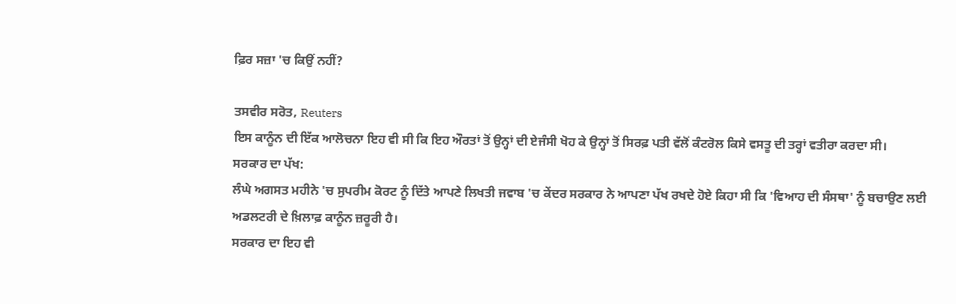ਫ਼ਿਰ ਸਜ਼ਾ 'ਚ ਕਿਉਂ ਨਹੀਂ?

ਤਸਵੀਰ ਸਰੋਤ, Reuters
ਇਸ ਕਾਨੂੰਨ ਦੀ ਇੱਕ ਆਲੋਚਨਾ ਇਹ ਵੀ ਸੀ ਕਿ ਇਹ ਔਰਤਾਂ ਤੋਂ ਉਨ੍ਹਾਂ ਦੀ ਏਜੰਸੀ ਖੋਹ ਕੇ ਉਨ੍ਹਾਂ ਤੋਂ ਸਿਰਫ਼ ਪਤੀ ਵੱਲੋਂ ਕੰਟਰੋਲ ਕਿਸੇ ਵਸਤੂ ਦੀ ਤਰ੍ਹਾਂ ਵਤੀਰਾ ਕਰਦਾ ਸੀ।
ਸਰਕਾਰ ਦਾ ਪੱਖ:
ਲੰਘੇ ਅਗਸਤ ਮਹੀਨੇ 'ਚ ਸੁਪਰੀਮ ਕੋਰਟ ਨੂੰ ਦਿੱਤੇ ਆਪਣੇ ਲਿਖਤੀ ਜਵਾਬ 'ਚ ਕੇਂਦਰ ਸਰਕਾਰ ਨੇ ਆਪਣਾ ਪੱਖ ਰਖਦੇ ਹੋਏ ਕਿਹਾ ਸੀ ਕਿ 'ਵਿਆਹ ਦੀ ਸੰਸਥਾ' ਨੂੰ ਬਚਾਉਣ ਲਈ ਅਡਲਟਰੀ ਦੇ ਖ਼ਿਲਾਫ਼ ਕਾਨੂੰਨ ਜ਼ਰੂਰੀ ਹੈ।
ਸਰਕਾਰ ਦਾ ਇਹ ਵੀ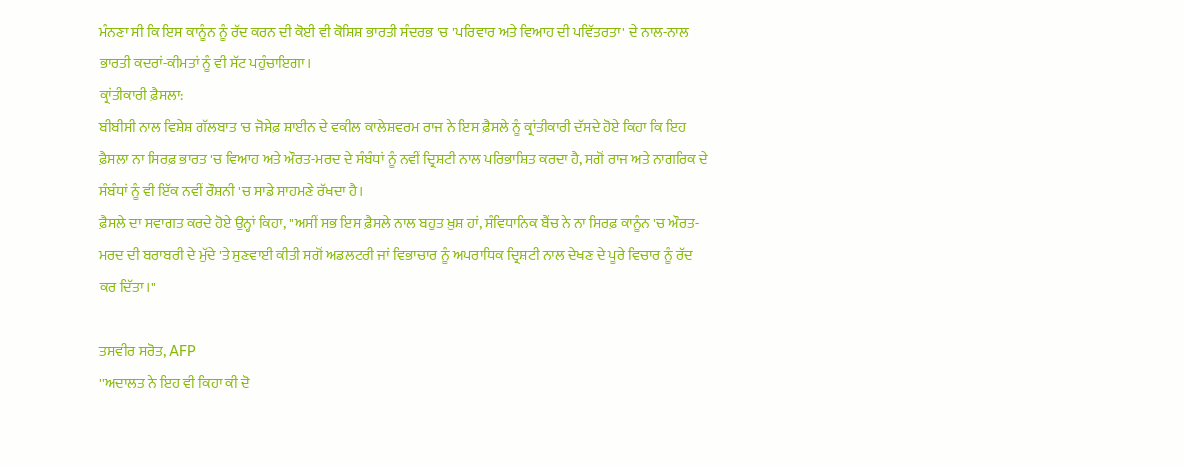ਮੰਨਣਾ ਸੀ ਕਿ ਇਸ ਕਾਨੂੰਨ ਨੂੰ ਰੱਦ ਕਰਨ ਦੀ ਕੋਈ ਵੀ ਕੋਸ਼ਿਸ਼ ਭਾਰਤੀ ਸੰਦਰਭ 'ਚ 'ਪਰਿਵਾਰ ਅਤੇ ਵਿਆਹ ਦੀ ਪਵਿੱਤਰਤਾ' ਦੇ ਨਾਲ-ਨਾਲ ਭਾਰਤੀ ਕਦਰਾਂ-ਕੀਮਤਾਂ ਨੂੰ ਵੀ ਸੱਟ ਪਹੁੰਚਾਇਗਾ।
ਕ੍ਰਾਂਤੀਕਾਰੀ ਫ਼ੈਸਲਾ:
ਬੀਬੀਸੀ ਨਾਲ ਵਿਸ਼ੇਸ਼ ਗੱਲਬਾਤ 'ਚ ਜੋਸੇਫ਼ ਸ਼ਾਈਨ ਦੇ ਵਕੀਲ ਕਾਲੇਸ਼ਵਰਮ ਰਾਜ ਨੇ ਇਸ ਫ਼ੈਸਲੇ ਨੂੰ ਕ੍ਰਾਂਤੀਕਾਰੀ ਦੱਸਦੇ ਹੋਏ ਕਿਹਾ ਕਿ ਇਹ ਫ਼ੈਸਲਾ ਨਾ ਸਿਰਫ਼ ਭਾਰਤ 'ਚ ਵਿਆਹ ਅਤੇ ਔਰਤ-ਮਰਦ ਦੇ ਸੰਬੰਧਾਂ ਨੂੰ ਨਵੀਂ ਦ੍ਰਿਸ਼ਟੀ ਨਾਲ ਪਰਿਭਾਸ਼ਿਤ ਕਰਦਾ ਹੈ, ਸਗੋਂ ਰਾਜ ਅਤੇ ਨਾਗਰਿਕ ਦੇ ਸੰਬੰਧਾਂ ਨੂੰ ਵੀ ਇੱਕ ਨਵੀਂ ਰੌਸ਼ਨੀ 'ਚ ਸਾਡੇ ਸਾਹਮਣੇ ਰੱਖਦਾ ਹੈ।
ਫ਼ੈਸਲੇ ਦਾ ਸਵਾਗਤ ਕਰਦੇ ਹੋਏ ਉਨ੍ਹਾਂ ਕਿਹਾ, ''ਅਸੀਂ ਸਭ ਇਸ ਫ਼ੈਸਲੇ ਨਾਲ ਬਹੁਤ ਖ਼ੁਸ਼ ਹਾਂ, ਸੰਵਿਧਾਨਿਕ ਬੈਂਚ ਨੇ ਨਾ ਸਿਰਫ਼ ਕਾਨੂੰਨ 'ਚ ਔਰਤ-ਮਰਦ ਦੀ ਬਰਾਬਰੀ ਦੇ ਮੁੱਦੇ 'ਤੇ ਸੁਣਵਾਈ ਕੀਤੀ ਸਗੋਂ ਅਡਲਟਰੀ ਜਾਂ ਵਿਭਾਚਾਰ ਨੂੰ ਅਪਰਾਧਿਕ ਦ੍ਰਿਸ਼ਟੀ ਨਾਲ ਦੇਖਣ ਦੇ ਪੂਰੇ ਵਿਚਾਰ ਨੂੰ ਰੱਦ ਕਰ ਦਿੱਤਾ।''

ਤਸਵੀਰ ਸਰੋਤ, AFP
''ਅਦਾਲਤ ਨੇ ਇਹ ਵੀ ਕਿਹਾ ਕੀ ਦੋ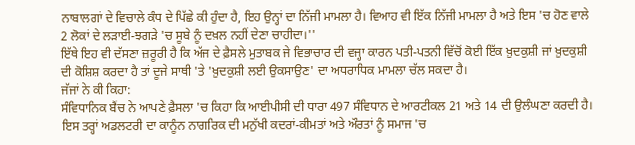ਨਾਬਾਲਗਾਂ ਦੇ ਵਿਚਾਲੇ ਕੰਧ ਦੇ ਪਿੱਛੇ ਕੀ ਹੁੰਦਾ ਹੈ, ਇਹ ਉਨ੍ਹਾਂ ਦਾ ਨਿੱਜੀ ਮਾਮਲਾ ਹੈ। ਵਿਆਹ ਵੀ ਇੱਕ ਨਿੱਜੀ ਮਾਮਲਾ ਹੈ ਅਤੇ ਇਸ 'ਚ ਹੋਣ ਵਾਲੇ 2 ਲੋਕਾਂ ਦੇ ਲੜਾਈ-ਝਗੜੇ 'ਚ ਸੂਬੇ ਨੂੰ ਦਖ਼ਲ ਨਹੀਂ ਦੇਣਾ ਚਾਹੀਦਾ।''
ਇੱਥੇ ਇਹ ਵੀ ਦੱਸਣਾ ਜ਼ਰੂਰੀ ਹੈ ਕਿ ਅੱਜ ਦੇ ਫ਼ੈਸਲੇ ਮੁਤਾਬਕ ਜੇ ਵਿਭਾਚਾਰ ਦੀ ਵਜ੍ਹਾ ਕਾਰਨ ਪਤੀ-ਪਤਨੀ ਵਿੱਚੋਂ ਕੋਈ ਇੱਕ ਖ਼ੁਦਕੁਸ਼ੀ ਜਾਂ ਖ਼ੁਦਕੁਸ਼ੀ ਦੀ ਕੋਸ਼ਿਸ਼ ਕਰਦਾ ਹੈ ਤਾਂ ਦੂਜੇ ਸਾਥੀ 'ਤੇ 'ਖ਼ੁਦਕੁਸ਼ੀ ਲਈ ਉਕਸਾਉਣ' ਦਾ ਅਧਰਾਧਿਕ ਮਾਮਲਾ ਚੱਲ ਸਕਦਾ ਹੈ।
ਜੱਜਾਂ ਨੇ ਕੀ ਕਿਹਾ:
ਸੰਵਿਧਾਨਿਕ ਬੈਂਚ ਨੇ ਆਪਣੇ ਫ਼ੈਸਲਾ 'ਚ ਕਿਹਾ ਕਿ ਆਈਪੀਸੀ ਦੀ ਧਾਰਾ 497 ਸੰਵਿਧਾਨ ਦੇ ਆਰਟੀਕਲ 21 ਅਤੇ 14 ਦੀ ਉਲੰਘਣਾ ਕਰਦੀ ਹੈ। ਇਸ ਤਰ੍ਹਾਂ ਅਡਲਟਰੀ ਦਾ ਕਾਨੂੰਨ ਨਾਗਰਿਕ ਦੀ ਮਨੁੱਖੀ ਕਦਰਾਂ-ਕੀਮਤਾਂ ਅਤੇ ਔਰਤਾਂ ਨੂੰ ਸਮਾਜ 'ਚ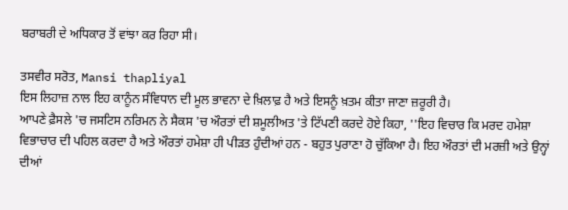ਬਰਾਬਰੀ ਦੇ ਅਧਿਕਾਰ ਤੋਂ ਵਾਂਝਾ ਕਰ ਰਿਹਾ ਸੀ।

ਤਸਵੀਰ ਸਰੋਤ, Mansi thapliyal
ਇਸ ਲਿਹਾਜ਼ ਨਾਲ ਇਹ ਕਾਨੂੰਨ ਸੰਵਿਧਾਨ ਦੀ ਮੂਲ ਭਾਵਨਾ ਦੇ ਖ਼ਿਲਾਫ਼ ਹੈ ਅਤੇ ਇਸਨੂੰ ਖ਼ਤਮ ਕੀਤਾ ਜਾਣਾ ਜ਼ਰੂਰੀ ਹੈ।
ਆਪਣੇ ਫ਼ੈਸਲੇ 'ਚ ਜਸਟਿਸ ਨਰਿਮਨ ਨੇ ਸੈਕਸ 'ਚ ਔਰਤਾਂ ਦੀ ਸ਼ਮੂਲੀਅਤ 'ਤੇ ਟਿੱਪਣੀ ਕਰਦੇ ਹੋਏ ਕਿਹਾ, ''ਇਹ ਵਿਚਾਰ ਕਿ ਮਰਦ ਹਮੇਸ਼ਾ ਵਿਭਾਚਾਰ ਦੀ ਪਹਿਲ ਕਰਦਾ ਹੈ ਅਤੇ ਔਰਤਾਂ ਹਮੇਸ਼ਾ ਹੀ ਪੀੜਤ ਹੁੰਦੀਆਂ ਹਨ - ਬਹੁਤ ਪੁਰਾਣਾ ਹੋ ਚੁੱਕਿਆ ਹੈ। ਇਹ ਔਰਤਾਂ ਦੀ ਮਰਜ਼ੀ ਅਤੇ ਉਨ੍ਹਾਂ ਦੀਆਂ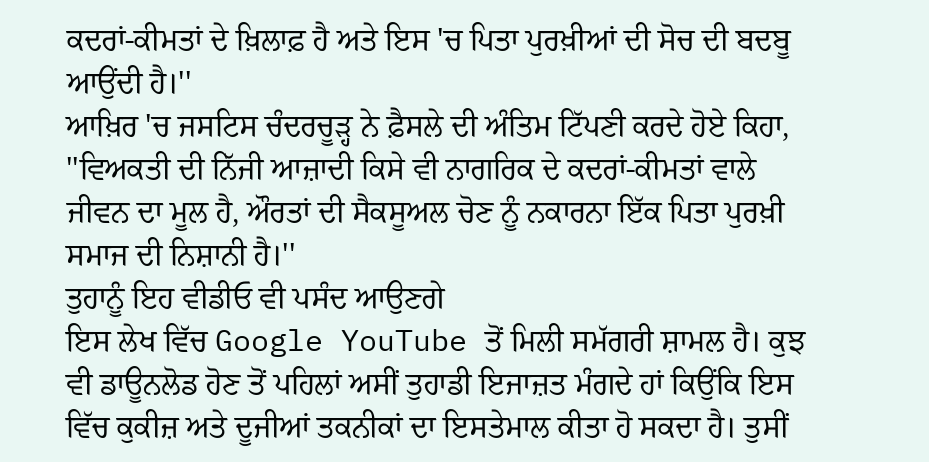ਕਦਰਾਂ-ਕੀਮਤਾਂ ਦੇ ਖ਼ਿਲਾਫ਼ ਹੈ ਅਤੇ ਇਸ 'ਚ ਪਿਤਾ ਪੁਰਖ਼ੀਆਂ ਦੀ ਸੋਚ ਦੀ ਬਦਬੂ ਆਉਂਦੀ ਹੈ।''
ਆਖ਼ਿਰ 'ਚ ਜਸਟਿਸ ਚੰਦਰਚੂੜ੍ਹ ਨੇ ਫ਼ੈਸਲੇ ਦੀ ਅੰਤਿਮ ਟਿੱਪਣੀ ਕਰਦੇ ਹੋਏ ਕਿਹਾ, ''ਵਿਅਕਤੀ ਦੀ ਨਿੱਜੀ ਆਜ਼ਾਦੀ ਕਿਸੇ ਵੀ ਨਾਗਰਿਕ ਦੇ ਕਦਰਾਂ-ਕੀਮਤਾਂ ਵਾਲੇ ਜੀਵਨ ਦਾ ਮੂਲ ਹੈ, ਔਰਤਾਂ ਦੀ ਸੈਕਸੂਅਲ ਚੋਣ ਨੂੰ ਨਕਾਰਨਾ ਇੱਕ ਪਿਤਾ ਪੁਰਖ਼ੀ ਸਮਾਜ ਦੀ ਨਿਸ਼ਾਨੀ ਹੈ।''
ਤੁਹਾਨੂੰ ਇਹ ਵੀਡੀਓ ਵੀ ਪਸੰਦ ਆਉਣਗੇ
ਇਸ ਲੇਖ ਵਿੱਚ Google YouTube ਤੋਂ ਮਿਲੀ ਸਮੱਗਰੀ ਸ਼ਾਮਲ ਹੈ। ਕੁਝ ਵੀ ਡਾਊਨਲੋਡ ਹੋਣ ਤੋਂ ਪਹਿਲਾਂ ਅਸੀਂ ਤੁਹਾਡੀ ਇਜਾਜ਼ਤ ਮੰਗਦੇ ਹਾਂ ਕਿਉਂਕਿ ਇਸ ਵਿੱਚ ਕੁਕੀਜ਼ ਅਤੇ ਦੂਜੀਆਂ ਤਕਨੀਕਾਂ ਦਾ ਇਸਤੇਮਾਲ ਕੀਤਾ ਹੋ ਸਕਦਾ ਹੈ। ਤੁਸੀਂ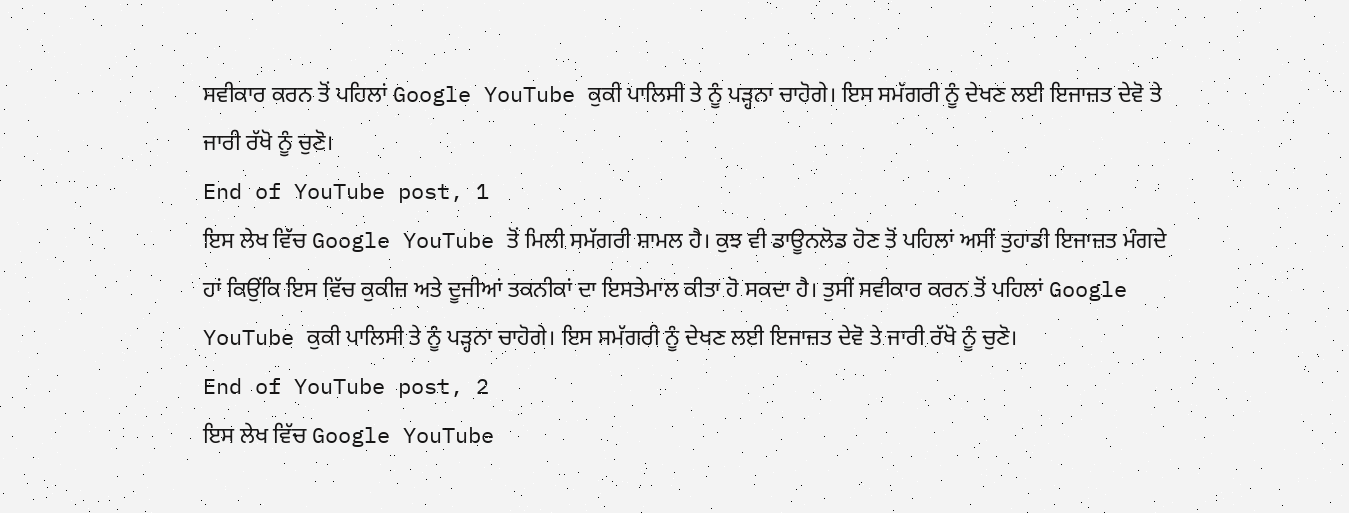ਸਵੀਕਾਰ ਕਰਨ ਤੋਂ ਪਹਿਲਾਂ Google YouTube ਕੁਕੀ ਪਾਲਿਸੀ ਤੇ ਨੂੰ ਪੜ੍ਹਨਾ ਚਾਹੋਗੇ। ਇਸ ਸਮੱਗਰੀ ਨੂੰ ਦੇਖਣ ਲਈ ਇਜਾਜ਼ਤ ਦੇਵੋ ਤੇ ਜਾਰੀ ਰੱਖੋ ਨੂੰ ਚੁਣੋ।
End of YouTube post, 1
ਇਸ ਲੇਖ ਵਿੱਚ Google YouTube ਤੋਂ ਮਿਲੀ ਸਮੱਗਰੀ ਸ਼ਾਮਲ ਹੈ। ਕੁਝ ਵੀ ਡਾਊਨਲੋਡ ਹੋਣ ਤੋਂ ਪਹਿਲਾਂ ਅਸੀਂ ਤੁਹਾਡੀ ਇਜਾਜ਼ਤ ਮੰਗਦੇ ਹਾਂ ਕਿਉਂਕਿ ਇਸ ਵਿੱਚ ਕੁਕੀਜ਼ ਅਤੇ ਦੂਜੀਆਂ ਤਕਨੀਕਾਂ ਦਾ ਇਸਤੇਮਾਲ ਕੀਤਾ ਹੋ ਸਕਦਾ ਹੈ। ਤੁਸੀਂ ਸਵੀਕਾਰ ਕਰਨ ਤੋਂ ਪਹਿਲਾਂ Google YouTube ਕੁਕੀ ਪਾਲਿਸੀ ਤੇ ਨੂੰ ਪੜ੍ਹਨਾ ਚਾਹੋਗੇ। ਇਸ ਸਮੱਗਰੀ ਨੂੰ ਦੇਖਣ ਲਈ ਇਜਾਜ਼ਤ ਦੇਵੋ ਤੇ ਜਾਰੀ ਰੱਖੋ ਨੂੰ ਚੁਣੋ।
End of YouTube post, 2
ਇਸ ਲੇਖ ਵਿੱਚ Google YouTube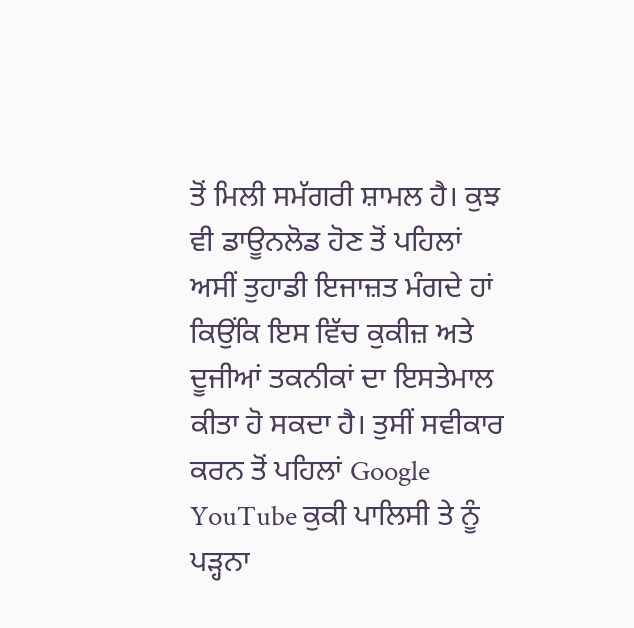ਤੋਂ ਮਿਲੀ ਸਮੱਗਰੀ ਸ਼ਾਮਲ ਹੈ। ਕੁਝ ਵੀ ਡਾਊਨਲੋਡ ਹੋਣ ਤੋਂ ਪਹਿਲਾਂ ਅਸੀਂ ਤੁਹਾਡੀ ਇਜਾਜ਼ਤ ਮੰਗਦੇ ਹਾਂ ਕਿਉਂਕਿ ਇਸ ਵਿੱਚ ਕੁਕੀਜ਼ ਅਤੇ ਦੂਜੀਆਂ ਤਕਨੀਕਾਂ ਦਾ ਇਸਤੇਮਾਲ ਕੀਤਾ ਹੋ ਸਕਦਾ ਹੈ। ਤੁਸੀਂ ਸਵੀਕਾਰ ਕਰਨ ਤੋਂ ਪਹਿਲਾਂ Google YouTube ਕੁਕੀ ਪਾਲਿਸੀ ਤੇ ਨੂੰ ਪੜ੍ਹਨਾ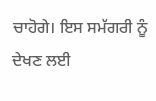ਚਾਹੋਗੇ। ਇਸ ਸਮੱਗਰੀ ਨੂੰ ਦੇਖਣ ਲਈ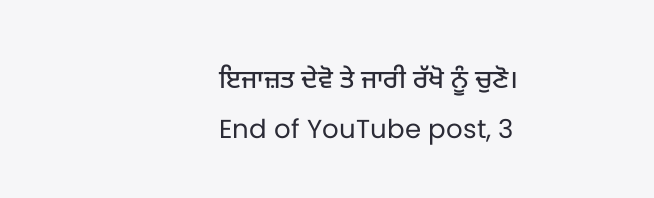ਇਜਾਜ਼ਤ ਦੇਵੋ ਤੇ ਜਾਰੀ ਰੱਖੋ ਨੂੰ ਚੁਣੋ।
End of YouTube post, 3